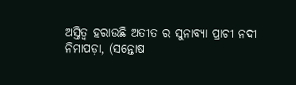ଅସ୍ତିତ୍ବ ହରାଉଛି ଅତୀତ ର ସୁନାବ୍ୟା ପ୍ରାଚୀ ନଦୀ
ନିମାପଡ଼ା, (ସନ୍ତୋଷ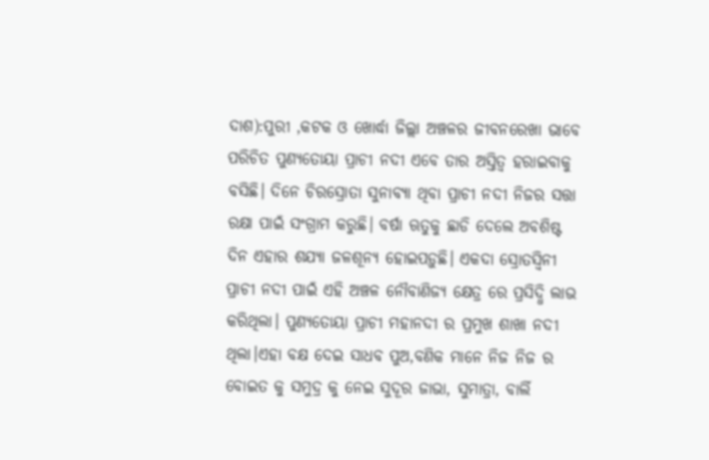ଦାଶ):ପୁରୀ ,କଟକ ଓ ଖୋର୍ଦ୍ଧା ଜିଲ୍ଲା ଅଞ୍ଚଳର ଜୀବନରେଖା ଭାବେ ପରିଚିତ ପୁଣ୍ୟତୋୟା ପ୍ରାଚୀ ନଦୀ ଏବେ ତାର ଅସ୍ତିତ୍ବ ହରାଇବାକୁ ବସିଛି। ଦିନେ ଚିରସ୍ରୋତା ସୁନାବ୍ୟା ଥିବା ପ୍ରାଚୀ ନଦୀ ନିଜର ସତ୍ତା ରକ୍ଷା ପାଇଁ ସଂଗ୍ରାମ କରୁଛି। ବର୍ଷା ଋତୁକୁ ଛାଡି ଦେଲେ ଅବଶିଷ୍ଟ ଦିନ ଏହାର ଶଯ୍ୟା ଜଳଶୂନ୍ଯ ହୋଇପଡ଼ୁଛି। ଏକଦା ସ୍ରୋତସ୍ବିନୀ ପ୍ରାଚୀ ନଦୀ ପାଇଁ ଏହି ଅଞ୍ଚଳ ନୌବାଣିଜ୍ୟ କ୍ଷେତ୍ର ରେ ପ୍ରସିଦ୍ଧି ଲାଭ କରିଥିଲା। ପୁଣ୍ୟତୋୟା ପ୍ରାଚୀ ମହାନଦୀ ର ପ୍ରମୁଖ ଶାଖା ନଦୀ ଥିଲା।ଏହା ବକ୍ଷ ଦେଇ ସାଧବ ପୁଅ,ବଣିକ ମାନେ ନିଜ ନିଜ ର ବୋଇତ କୁ ସମୁଦ୍ର କୁ ନେଇ ସୁଦୂର ଜାଭା, ସୁମାତ୍ରା, ବାର୍ଲି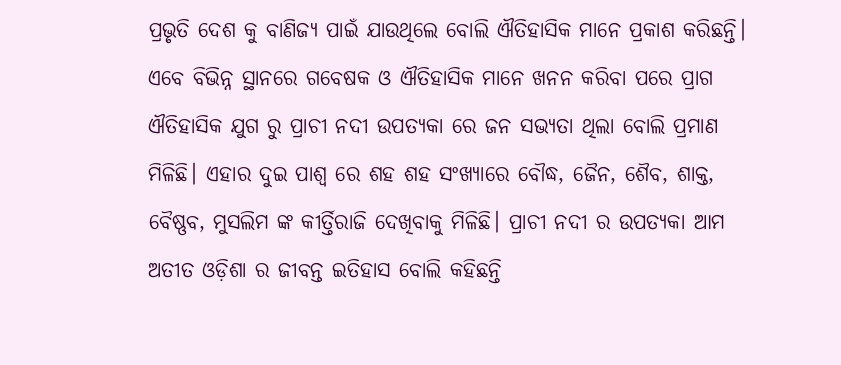ପ୍ରଭୃତି ଦେଶ କୁ ବାଣିଜ୍ୟ ପାଇଁ ଯାଉଥିଲେ ବୋଲି ଐତିହାସିକ ମାନେ ପ୍ରକାଶ କରିଛନ୍ତି। ଏବେ ବିଭିନ୍ନ ସ୍ଥାନରେ ଗବେଷକ ଓ ଐତିହାସିକ ମାନେ ଖନନ କରିବା ପରେ ପ୍ରାଗ ଐତିହାସିକ ଯୁଗ ରୁ ପ୍ରାଚୀ ନଦୀ ଉପତ୍ୟକା ରେ ଜନ ସଭ୍ୟତା ଥିଲା ବୋଲି ପ୍ରମାଣ ମିଳିଛି। ଏହାର ଦୁଇ ପାଶ୍ଵ ରେ ଶହ ଶହ ସଂଖ୍ୟାରେ ବୌଦ୍ଧ, ଜୈନ, ଶୈବ, ଶାକ୍ତ, ବୈଷ୍ଣବ, ମୁସଲିମ ଙ୍କ କୀର୍ତ୍ତିରାଜି ଦେଖିବାକୁ ମିଳିଛି। ପ୍ରାଚୀ ନଦୀ ର ଉପତ୍ୟକା ଆମ ଅତୀତ ଓଡ଼ିଶା ର ଜୀବନ୍ତ ଇତିହାସ ବୋଲି କହିଛନ୍ତି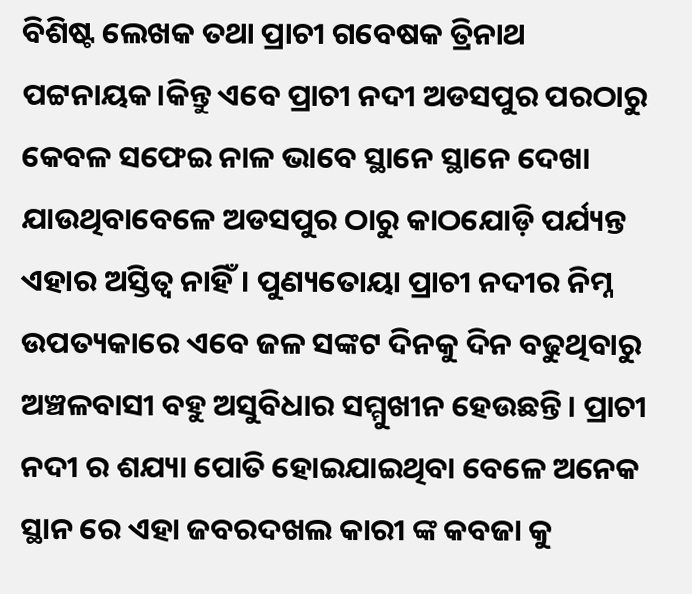ବିଶିଷ୍ଟ ଲେଖକ ତଥା ପ୍ରାଚୀ ଗବେଷକ ତ୍ରିନାଥ ପଟ୍ଟନାୟକ।କିନ୍ତୁ ଏବେ ପ୍ରାଚୀ ନଦୀ ଅଡସପୁର ପରଠାରୁ କେବଳ ସଫେଇ ନାଳ ଭାବେ ସ୍ଥାନେ ସ୍ଥାନେ ଦେଖା ଯାଉଥିବାବେଳେ ଅଡସପୁର ଠାରୁ କାଠଯୋଡ଼ି ପର୍ଯ୍ୟନ୍ତ ଏହାର ଅସ୍ତିତ୍ବ ନାହିଁ। ପୁଣ୍ୟତୋୟା ପ୍ରାଚୀ ନଦୀର ନିମ୍ନ ଉପତ୍ୟକାରେ ଏବେ ଜଳ ସଙ୍କଟ ଦିନକୁ ଦିନ ବଢୁଥିବାରୁ ଅଞ୍ଚଳବାସୀ ବହୁ ଅସୁବିଧାର ସମ୍ମୁଖୀନ ହେଉଛନ୍ତି। ପ୍ରାଚୀ ନଦୀ ର ଶଯ୍ୟା ପୋତି ହୋଇଯାଇଥିବା ବେଳେ ଅନେକ ସ୍ଥାନ ରେ ଏହା ଜବରଦଖଲ କାରୀ ଙ୍କ କବଜା କୁ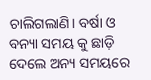ଚାଲିଗଲାଣି। ବର୍ଷା ଓ ବନ୍ୟା ସମୟ କୁ ଛାଡ଼ି ଦେଲେ ଅନ୍ୟ ସମୟରେ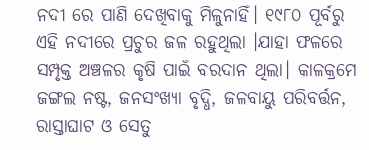ନଦୀ ରେ ପାଣି ଦେଖିବାକୁ ମିଳୁନାହିଁ। ୧୯୮୦ ପୂର୍ବରୁ ଏହି ନଦୀରେ ପ୍ରଚୁର ଜଳ ରହୁଥିଲା ।ଯାହା ଫଳରେ ସମ୍ପୃକ୍ତ ଅଞ୍ଚଳର କୃଷି ପାଇଁ ବରଦାନ ଥିଲା। କାଳକ୍ରମେ ଜଙ୍ଗଲ ନଷ୍ଟ, ଜନସଂଖ୍ୟା ବୃଦ୍ଧି, ଜଳବାୟୁ ପରିବର୍ତ୍ତନ, ରାସ୍ତାଘାଟ ଓ ସେତୁ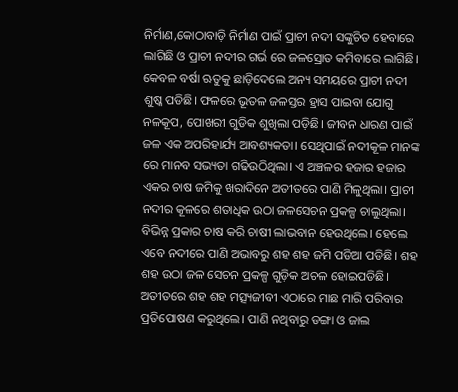ନିର୍ମାଣ,କୋଠାବାଡ଼ି ନିର୍ମାଣ ପାଇଁ ପ୍ରାଚୀ ନଦୀ ସଙ୍କୁଚିତ ହେବାରେ ଲାଗିଛି ଓ ପ୍ରାଚୀ ନଦୀର ଗର୍ଭ ରେ ଜଳସ୍ରୋତ କମିବାରେ ଲାଗିଛି। କେବଳ ବର୍ଷା ଋତୁକୁ ଛାଡ଼ିଦେଲେ ଅନ୍ୟ ସମୟରେ ପ୍ରାଚୀ ନଦୀ ଶୁଷ୍କ ପଡିଛି। ଫଳରେ ଭୂତଳ ଜଳସ୍ତର ହ୍ରାସ ପାଇବା ଯୋଗୁ ନଳକୂପ, ପୋଖରୀ ଗୁଡିକ ଶୁଖିଲା ପଡ଼ିଛି। ଜୀବନ ଧାରଣ ପାଇଁ ଜଳ ଏକ ଅପରିହାର୍ଯ୍ୟ ଆବଶ୍ୟକତା। ସେଥିପାଇଁ ନଦୀକୂଳ ମାନଙ୍କ ରେ ମାନବ ସଭ୍ୟତା ଗଢିଉଠିଥିଲା। ଏ ଅଞ୍ଚଳର ହଜାର ହଜାର ଏକର ଚାଷ ଜମିକୁ ଖରାଦିନେ ଅତୀତରେ ପାଣି ମିଳୁଥିଲା। ପ୍ରାଚୀ ନଦୀର କୂଳରେ ଶତାଧିକ ଉଠା ଜଳସେଚନ ପ୍ରକଳ୍ପ ଚାଲୁଥିଲା। ବିଭିନ୍ନ ପ୍ରକାର ଚାଷ କରି ଚାଷୀ ଲାଭବାନ ହେଉଥିଲେ। ହେଲେ ଏବେ ନଦୀରେ ପାଣି ଅଭାବରୁ ଶହ ଶହ ଜମି ପଡିଆ ପଡିଛି। ଶହ ଶହ ଉଠା ଜଳ ସେଚନ ପ୍ରକଳ୍ପ ଗୁଡ଼ିକ ଅଚଳ ହୋଇପଡିଛି। ଅତୀତରେ ଶହ ଶହ ମତ୍ସ୍ୟଜୀବୀ ଏଠାରେ ମାଛ ମାରି ପରିବାର ପ୍ରତିପୋଷଣ କରୁଥିଲେ। ପାଣି ନଥିବାରୁ ଡଙ୍ଗା ଓ ଜାଲ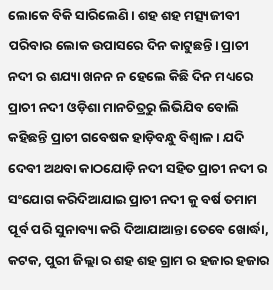ଲୋକେ ବିକି ସାରିଲେଣି। ଶହ ଶହ ମତ୍ସ୍ୟଜୀବୀ ପରିବାର ଲୋକ ଉପାସରେ ଦିନ କାଟୁଛନ୍ତି। ପ୍ରାଚୀ ନଦୀ ର ଶଯ୍ୟା ଖନନ ନ ହେଲେ କିଛି ଦିନ ମଧ୍ୟରେ ପ୍ରାଚୀ ନଦୀ ଓଡ଼ିଶା ମାନଚିତ୍ରରୁ ଲିଭିଯିବ ବୋଲି କହିଛନ୍ତି ପ୍ରାଚୀ ଗବେଷକ ହାଡ଼ିବନ୍ଧୁ ବିଶ୍ବାଳ। ଯଦି ଦେବୀ ଅଥବା କାଠଯୋଡ଼ି ନଦୀ ସହିତ ପ୍ରାଚୀ ନଦୀ ର ସଂଯୋଗ କରିଦିଆଯାଇ ପ୍ରାଚୀ ନଦୀ କୁ ବର୍ଷ ତମାମ ପୂର୍ବ ପରି ସୁନାବ୍ୟା କରି ଦିଆଯାଆନ୍ତା ତେବେ ଖୋର୍ଦ୍ଧା, କଟକ, ପୁରୀ ଜିଲ୍ଲା ର ଶହ ଶହ ଗ୍ରାମ ର ହଜାର ହଜାର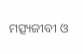ମତ୍ସ୍ୟଜୀବୀ ଓ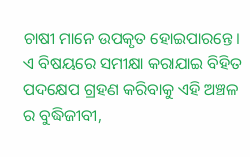ଚାଷୀ ମାନେ ଉପକୃତ ହୋଇପାରନ୍ତେ। ଏ ବିଷୟରେ ସମୀକ୍ଷା କରାଯାଇ ବିହିତ ପଦକ୍ଷେପ ଗ୍ରହଣ କରିବାକୁ ଏହି ଅଞ୍ଚଳ ର ବୁଦ୍ଧିଜୀବୀ,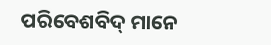ପରିବେଶବିଦ୍ ମାନେ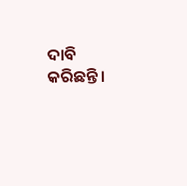ଦାବି କରିଛନ୍ତି।